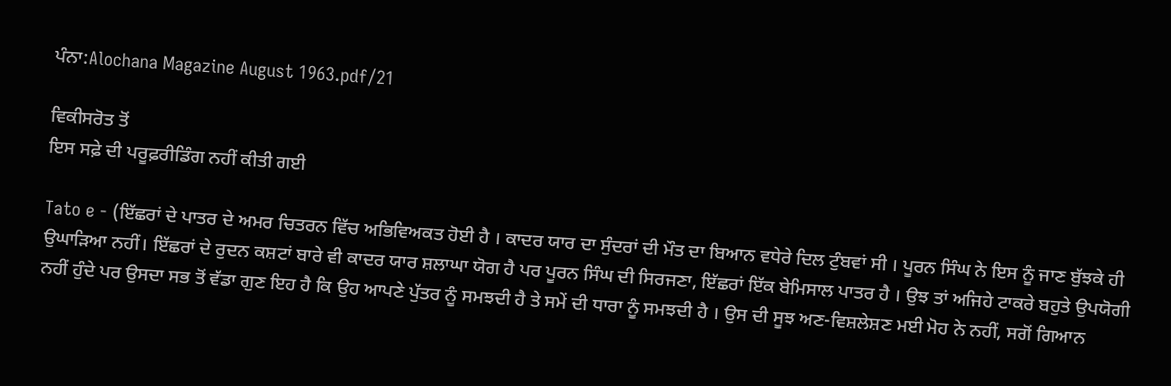ਪੰਨਾ:Alochana Magazine August 1963.pdf/21

ਵਿਕੀਸਰੋਤ ਤੋਂ
ਇਸ ਸਫ਼ੇ ਦੀ ਪਰੂਫ਼ਰੀਡਿੰਗ ਨਹੀਂ ਕੀਤੀ ਗਈ

Tato e - (ਇੱਛਰਾਂ ਦੇ ਪਾਤਰ ਦੇ ਅਮਰ ਚਿਤਰਨ ਵਿੱਚ ਅਭਿਵਿਅਕਤ ਹੋਈ ਹੈ । ਕਾਦਰ ਯਾਰ ਦਾ ਸੁੰਦਰਾਂ ਦੀ ਮੌਤ ਦਾ ਬਿਆਨ ਵਧੇਰੇ ਦਿਲ ਟੁੰਬਵਾਂ ਸੀ । ਪੂਰਨ ਸਿੰਘ ਨੇ ਇਸ ਨੂੰ ਜਾਣ ਬੁੱਝਕੇ ਹੀ ਉਘਾੜਿਆ ਨਹੀਂ। ਇੱਛਰਾਂ ਦੇ ਰੁਦਨ ਕਸ਼ਟਾਂ ਬਾਰੇ ਵੀ ਕਾਦਰ ਯਾਰ ਸ਼ਲਾਘਾ ਯੋਗ ਹੈ ਪਰ ਪੂਰਨ ਸਿੰਘ ਦੀ ਸਿਰਜਣਾ, ਇੱਛਰਾਂ ਇੱਕ ਬੇਮਿਸਾਲ ਪਾਤਰ ਹੈ । ਉਝ ਤਾਂ ਅਜਿਹੇ ਟਾਕਰੇ ਬਹੁਤੇ ਉਪਯੋਗੀ ਨਹੀਂ ਹੁੰਦੇ ਪਰ ਉਸਦਾ ਸਭ ਤੋਂ ਵੱਡਾ ਗੁਣ ਇਹ ਹੈ ਕਿ ਉਹ ਆਪਣੇ ਪੁੱਤਰ ਨੂੰ ਸਮਝਦੀ ਹੈ ਤੇ ਸਮੇਂ ਦੀ ਧਾਰਾ ਨੂੰ ਸਮਝਦੀ ਹੈ । ਉਸ ਦੀ ਸੂਝ ਅਣ-ਵਿਸ਼ਲੇਸ਼ਣ ਮਈ ਮੋਹ ਨੇ ਨਹੀਂ, ਸਗੋਂ ਗਿਆਨ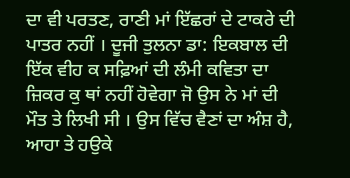ਦਾ ਵੀ ਪਰਤਣ, ਰਾਣੀ ਮਾਂ ਇੱਛਰਾਂ ਦੇ ਟਾਕਰੇ ਦੀ ਪਾਤਰ ਨਹੀਂ । ਦੂਜੀ ਤੁਲਨਾ ਡਾ: ਇਕਬਾਲ ਦੀ ਇੱਕ ਵੀਹ ਕ ਸਫ਼ਿਆਂ ਦੀ ਲੰਮੀ ਕਵਿਤਾ ਦਾ ਜ਼ਿਕਰ ਕੁ ਥਾਂ ਨਹੀਂ ਹੋਵੇਗਾ ਜੋ ਉਸ ਨੇ ਮਾਂ ਦੀ ਮੌਤ ਤੇ ਲਿਖੀ ਸੀ । ਉਸ ਵਿੱਚ ਵੈਣਾਂ ਦਾ ਅੰਸ਼ ਹੈ, ਆਹਾ ਤੇ ਹਉਕੇ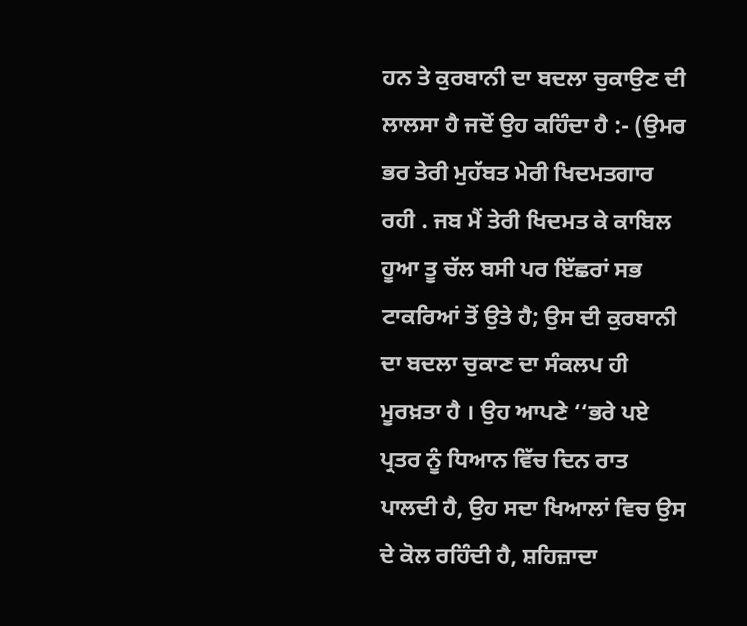ਹਨ ਤੇ ਕੁਰਬਾਨੀ ਦਾ ਬਦਲਾ ਚੁਕਾਉਣ ਦੀ ਲਾਲਸਾ ਹੈ ਜਦੋਂ ਉਹ ਕਹਿੰਦਾ ਹੈ :- (ਉਮਰ ਭਰ ਤੇਰੀ ਮੁਹੱਬਤ ਮੇਰੀ ਖਿਦਮਤਗਾਰ ਰਹੀ . ਜਬ ਮੈਂ ਤੇਰੀ ਖਿਦਮਤ ਕੇ ਕਾਬਿਲ ਹੂਆ ਤੂ ਚੱਲ ਬਸੀ ਪਰ ਇੱਛਰਾਂ ਸਭ ਟਾਕਰਿਆਂ ਤੋਂ ਉਤੇ ਹੈ; ਉਸ ਦੀ ਕੁਰਬਾਨੀ ਦਾ ਬਦਲਾ ਚੁਕਾਣ ਦਾ ਸੰਕਲਪ ਹੀ ਮੂਰਖ਼ਤਾ ਹੈ । ਉਹ ਆਪਣੇ ‘‘ਭਰੇ ਪਏ ਪ੍ਰਤਰ ਨੂੰ ਧਿਆਨ ਵਿੱਚ ਦਿਨ ਰਾਤ ਪਾਲਦੀ ਹੈ, ਉਹ ਸਦਾ ਖਿਆਲਾਂ ਵਿਚ ਉਸ ਦੇ ਕੋਲ ਰਹਿੰਦੀ ਹੈ, ਸ਼ਹਿਜ਼ਾਦਾ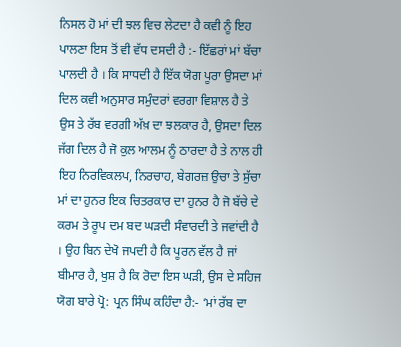ਨਿਸਲ ਹੋ ਮਾਂ ਦੀ ਝਲ ਵਿਚ ਲੇਟਦਾ ਹੈ ਕਵੀ ਨੂੰ ਇਹ ਪਾਲਣਾ ਇਸ ਤੋਂ ਵੀ ਵੱਧ ਦਸਦੀ ਹੈ :- ਇੱਛਰਾਂ ਮਾਂ ਬੱਚਾ ਪਾਲਦੀ ਹੈ । ਕਿ ਸਾਧਦੀ ਹੈ ਇੱਕ ਯੋਗ ਪੂਰਾ ਉਸਦਾ ਮਾਂ ਦਿਲ ਕਵੀ ਅਨੁਸਾਰ ਸਮੁੰਦਰਾਂ ਵਰਗਾ ਵਿਸ਼ਾਲ ਹੈ ਤੇ ਉਸ ਤੇ ਰੱਬ ਵਰਗੀ ਅੱਖ਼ ਦਾ ਝਲਕਾਰ ਹੈ, ਉਸਦਾ ਦਿਲ ਜੱਗ ਦਿਲ ਹੈ ਜੋ ਕੁਲ ਆਲਮ ਨੂੰ ਠਾਰਦਾ ਹੈ ਤੇ ਨਾਲ ਹੀ ਇਹ ਨਿਰਵਿਕਲਪ, ਨਿਰਚਾਹ, ਬੇਗਰਜ਼ ਉਚਾ ਤੇ ਸੁੱਚਾ ਮਾਂ ਦਾ ਹੁਨਰ ਇਕ ਚਿਤਰਕਾਰ ਦਾ ਹੁਨਰ ਹੈ ਜੋ ਬੱਚੇ ਦੇ ਕਰਮ ਤੇ ਰੂਪ ਦਮ ਬਦ ਘੜਦੀ ਸੰਵਾਰਦੀ ਤੇ ਜਵਾਂਦੀ ਹੈ । ਉਹ ਬਿਨ ਦੇਖੋ ਜਪਦੀ ਹੈ ਕਿ ਪੂਰਨ ਵੱਲ ਹੈ ਜਾਂ ਬੀਮਾਰ ਹੈ, ਖੁਸ਼ ਹੈ ਕਿ ਰੋਦਾ ਇਸ ਘੜੀ, ਉਸ ਦੇ ਸਹਿਜ ਯੋਗ ਬਾਰੇ ਪ੍ਰੋ: ਪ੍ਰਨ ਸਿੰਘ ਕਹਿੰਦਾ ਹੈ:- ‘ਮਾਂ ਰੱਬ ਦਾ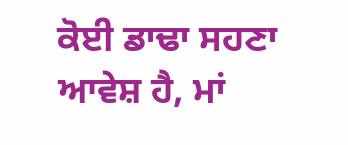ਕੋਈ ਡਾਢਾ ਸਹਣਾ ਆਵੇਸ਼ ਹੈ, ਮਾਂ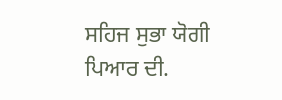ਸਹਿਜ ਸੁਭਾ ਯੋਗੀ ਪਿਆਰ ਦੀ.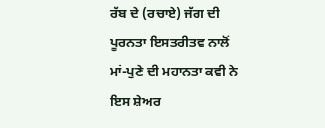ਰੱਬ ਦੇ (ਰਚਾਏ) ਜੱਗ ਦੀ ਪੂਰਨਤਾ ਇਸਤਰੀਤਵ ਨਾਲੋਂ ਮਾਂ-ਪੁਣੇ ਦੀ ਮਹਾਨਤਾ ਕਵੀ ਨੇ ਇਸ ਸ਼ੇਅਰ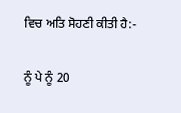ਵਿਚ ਅਤਿ ਸੋਹਣੀ ਕੀਤੀ ਹੈ:-

ਨੂੰ ਪੇ ਨੂੰ 20